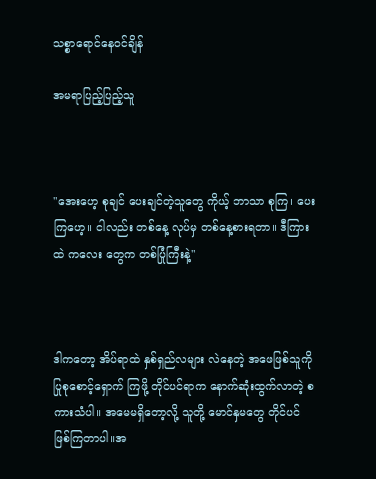သစ္စာရောင်နေဝင်ချိန်

အမရာပြည့်ပြည့်သူ



"အေးဟေ့ စုချင် ပေးချင်တဲ့သူတွေ ကိုယ့် ဘာသာ စုကြ၊ ပေးကြဟေ့။ ငါလည်း တစ်နေ့ လုပ်မှ တစ်နေ့စားရတာ။ ဒီကြားထဲ ကလေး တွေက တစ်ပြုံကြီးနဲ့"



ဒါကတော့ အိပ်ရာထဲ နှစ်ရှည်လများ လဲနေတဲ့ အဖေဖြစ်သူကို ပြုစုစောင့်ရှောက် ကြဖို့ တိုင်ပင်ရာက နောက်ဆုံးထွက်လာတဲ့ စကားသံပါ။ အမေမရှိတော့လို့ သူတို့ မောင်နှမတွေ တိုင်ပင်ဖြစ်ကြတာပါ။အ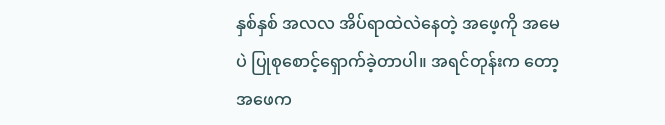နှစ်နှစ် အလလ အိပ်ရာထဲလဲနေတဲ့ အဖေ့ကို အမေပဲ ပြုစုစောင့်ရှောက်ခဲ့တာပါ။ အရင်တုန်းက တော့ အဖေက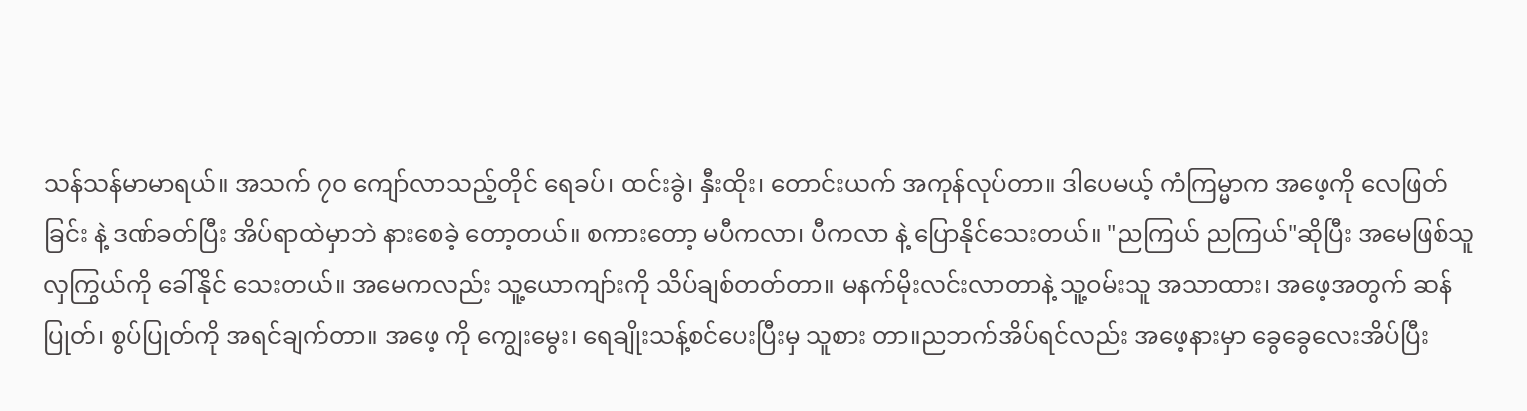သန်သန်မာမာရယ်။ အသက် ၇၀ ကျော်လာသည့်တိုင် ရေခပ်၊ ထင်းခွဲ၊ နှီးထိုး၊ တောင်းယက် အကုန်လုပ်တာ။ ဒါပေမယ့် ကံကြမ္မာက အဖေ့ကို လေဖြတ်ခြင်း နဲ့ ဒဏ်ခတ်ပြီး အိပ်ရာထဲမှာဘဲ နားစေခဲ့ တော့တယ်။ စကားတော့ မပီကလာ၊ ပီကလာ နဲ့ ပြောနိုင်သေးတယ်။ "ညကြယ် ညကြယ်"ဆိုပြီး အမေဖြစ်သူ လှကြွယ်ကို ခေါ်နိုင် သေးတယ်။ အမေကလည်း သူ့ယောကျာ်းကို သိပ်ချစ်တတ်တာ။ မနက်မိုးလင်းလာတာနဲ့ သူ့ဝမ်းသူ အသာထား၊ အဖေ့အတွက် ဆန်ပြုတ်၊ စွပ်ပြုတ်ကို အရင်ချက်တာ။ အဖေ့ ကို ကျွေးမွေး၊ ရေချိုးသန့်စင်ပေးပြီးမှ သူစား တာ။ညဘက်အိပ်ရင်လည်း အဖေ့နားမှာ ခွေခွေလေးအိပ်ပြီး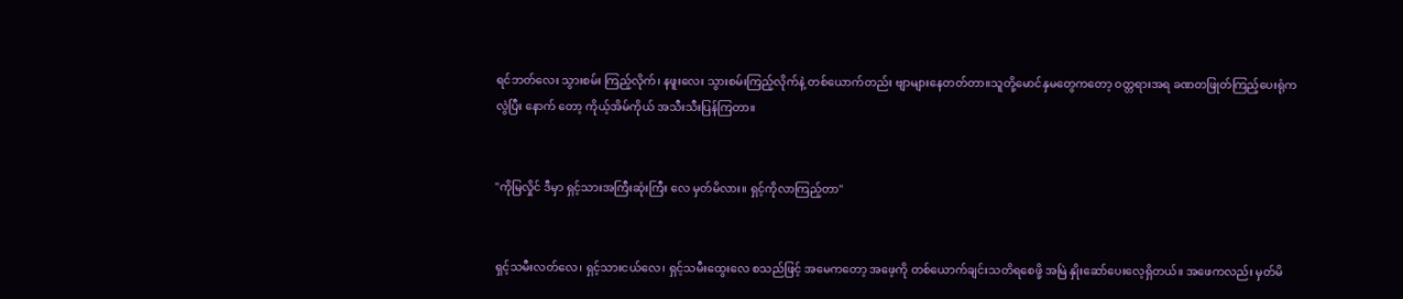ရင်ဘတ်လေး သွားစမ်း ကြည့်လိုက်၊ နဖူးလေး သွားစမ်းကြည့်လိုက်နဲ့ တစ်ယောက်တည်း ဗျာများနေတတ်တာ။သူတို့မောင်နှမတွေကတော့ ဝတ္တရားအရ ခဏတဖြုတ်ကြည့်ပေးရုံကလွဲပြီး နောက် တော့ ကိုယ့်အိမ်ကိုယ် အသီးသီးပြန်ကြတာ။


"ကိုမြလှိုင် ဒီမှာ ရှင့်သားအကြီးဆုံးကြီး လေ မှတ်မိလား။ ရှင့်ကိုလာကြည့်တာ"


ရှင့်သမီးလတ်လေ၊ ရှင့်သားငယ်လေ၊ ရှင့်သမီးထွေးလေ စသည်ဖြင့် အမေကတော့ အဖေ့ကို တစ်ယောက်ချင်းသတိရစေဖို့ အမြဲ နှိုးဆော်ပေးလေ့ရှိတယ်။ အဖေကလည်း မှတ်မိ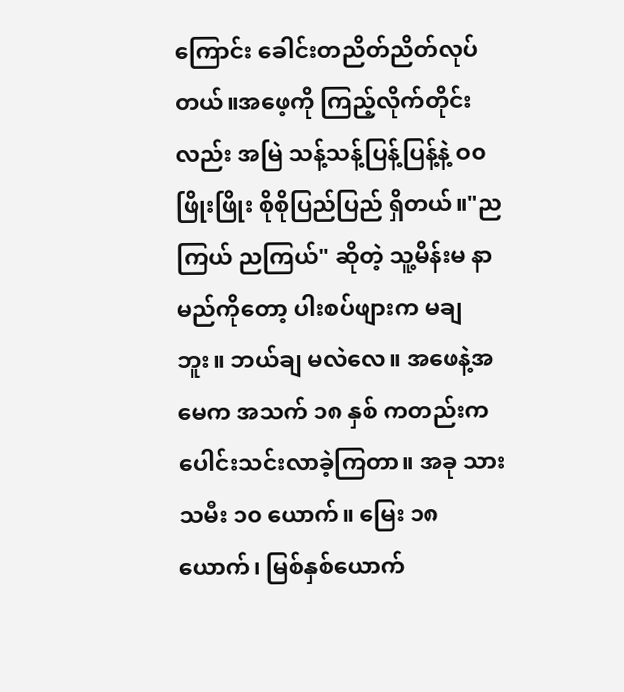ကြောင်း ခေါင်းတညိတ်ညိတ်လုပ်တယ်။အဖေ့ကို ကြည့်လိုက်တိုင်းလည်း အမြဲ သန့်သန့်ပြန့်ပြန့်နဲ့ ဝ၀ဖြိုးဖြိုး စိုစိုပြည်ပြည် ရှိတယ်။"ညကြယ် ညကြယ်" ဆိုတဲ့ သူ့မိန်းမ နာမည်ကိုတော့ ပါးစပ်ဖျားက မချဘူး။ ဘယ်ချ မလဲလေ။ အဖေနဲ့အမေက အသက် ၁၈ နှစ် ကတည်းက ပေါင်းသင်းလာခဲ့ကြတာ။ အခု သားသမီး ၁၀ ယောက်။ မြေး ၁၈ ယောက်၊ မြစ်နှစ်ယောက်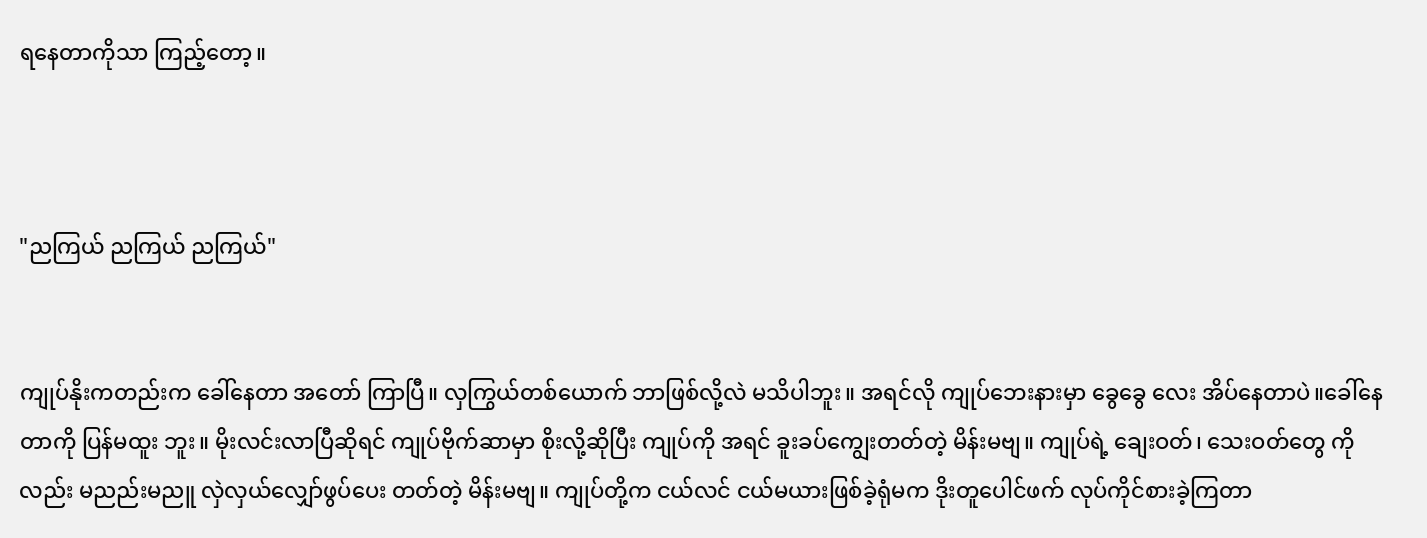ရနေတာကိုသာ ကြည့်တော့။



"ညကြယ် ညကြယ် ညကြယ်"


ကျုပ်နိုးကတည်းက ခေါ်နေတာ အတော် ကြာပြီ။ လှကြွယ်တစ်ယောက် ဘာဖြစ်လို့လဲ မသိပါဘူး။ အရင်လို ကျုပ်ဘေးနားမှာ ခွေခွေ လေး အိပ်နေတာပဲ။ခေါ်နေတာကို ပြန်မထူး ဘူး။ မိုးလင်းလာပြီဆိုရင် ကျုပ်ဗိုက်ဆာမှာ စိုးလို့ဆိုပြီး ကျုပ်ကို အရင် ခူးခပ်ကျွေးတတ်တဲ့ မိန်းမဗျ။ ကျုပ်ရဲ့ ချေးဝတ်၊ သေးဝတ်တွေ ကိုလည်း မညည်းမညူ လှဲလှယ်လျှော်ဖွပ်ပေး တတ်တဲ့ မိန်းမဗျ။ ကျုပ်တို့က ငယ်လင် ငယ်မယားဖြစ်ခဲ့ရုံမက ဒိုးတူပေါင်ဖက် လုပ်ကိုင်စားခဲ့ကြတာ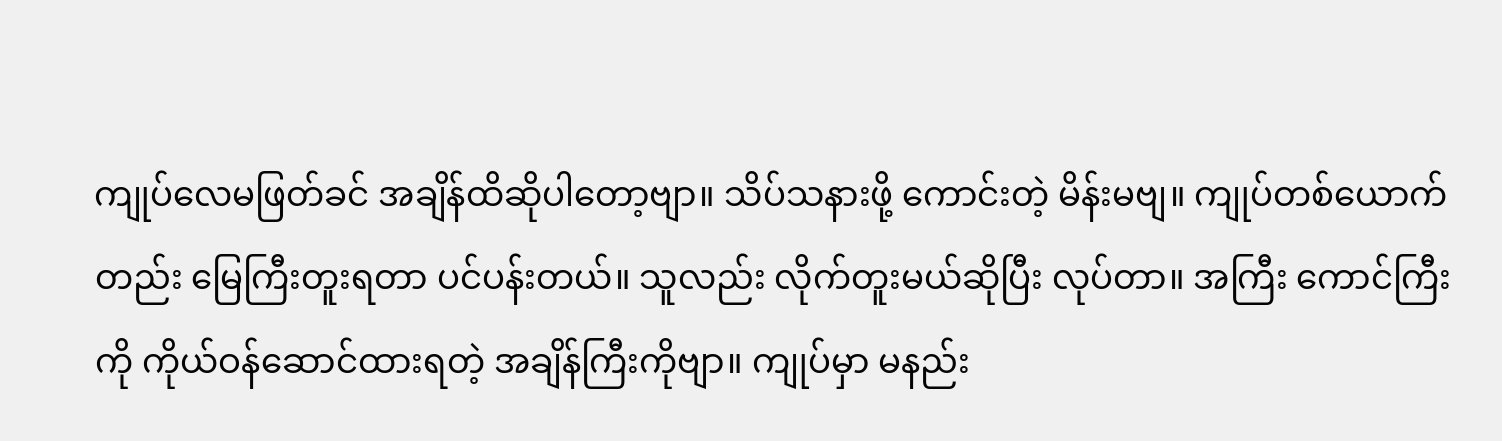ကျုပ်လေမဖြတ်ခင် အချိန်ထိဆိုပါတော့ဗျာ။ သိပ်သနားဖို့ ကောင်းတဲ့ မိန်းမဗျ။ ကျုပ်တစ်ယောက်တည်း မြေကြီးတူးရတာ ပင်ပန်းတယ်။ သူလည်း လိုက်တူးမယ်ဆိုပြီး လုပ်တာ။ အကြီး ကောင်ကြီးကို ကိုယ်ဝန်ဆောင်ထားရတဲ့ အချိန်ကြီးကိုဗျာ။ ကျုပ်မှာ မနည်း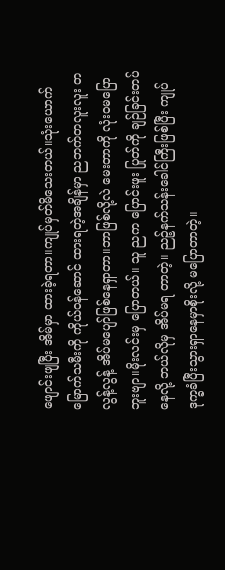ဖျောင်းဖျပြီး အိမ်မှာ ထားခဲ့ရတာ။ကျုပ်မှတ်မိသေးတယ်။သုံးယောက်မြောက်သမီးကို ကိုယ်ဝန်ဆောင် ထားရတဲ့အချိန်မှာ ညဘက်တလူးလူး တလွန့်လွန့် အိပ်မပျော်ဖြစ်နေရှာတာ။ဘာဖြစ်လို့လဲ မေးတာကို လုံးဝမပြောဘူးဗျာ။မိုးလင်းမှ ပြောတယ်။ သူ ညက ပြောင်းဖူး ပြုတ်ကို ချဉ်ခြင်းတပ်နေလို့ ဘယ်လိုမှ အိပ်မရ တာတဲ့။ ညဉ့်နက်သန်းခေါင်ကြီးဖြစ်ပြီး ကျုပ် ဒုက္ခခံပြီးသွားရှာနေမှာစိုးလို့ မပြောတာတဲ့။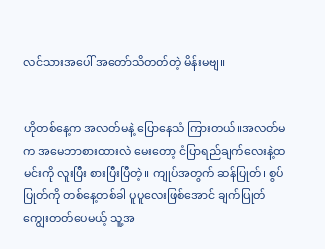လင်သားအပေါ် အတော်သိတတ်တဲ့ မိန်းမဗျ။


ဟိုတစ်နေ့က အလတ်မနဲ့ ပြောနေသံ ကြားတယ်။အလတ်မက အမေဘာစားထားလဲ မေးတော့ ငံပြာရည်ချက်လေးနဲ့ထမင်းကို လူးပြီး စားပြီးပြီတဲ့။ ကျုပ်အတွက် ဆန်ပြုတ်၊ စွပ်ပြုတ်ကို တစ်နေ့တစ်ခါ ပူပူလေးဖြစ်အောင် ချက်ပြုတ်ကျွေးတတ်ပေမယ့် သူ့အ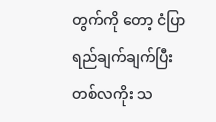တွက်ကို တော့ ငံပြာရည်ချက်ချက်ပြီး တစ်လကိုး သ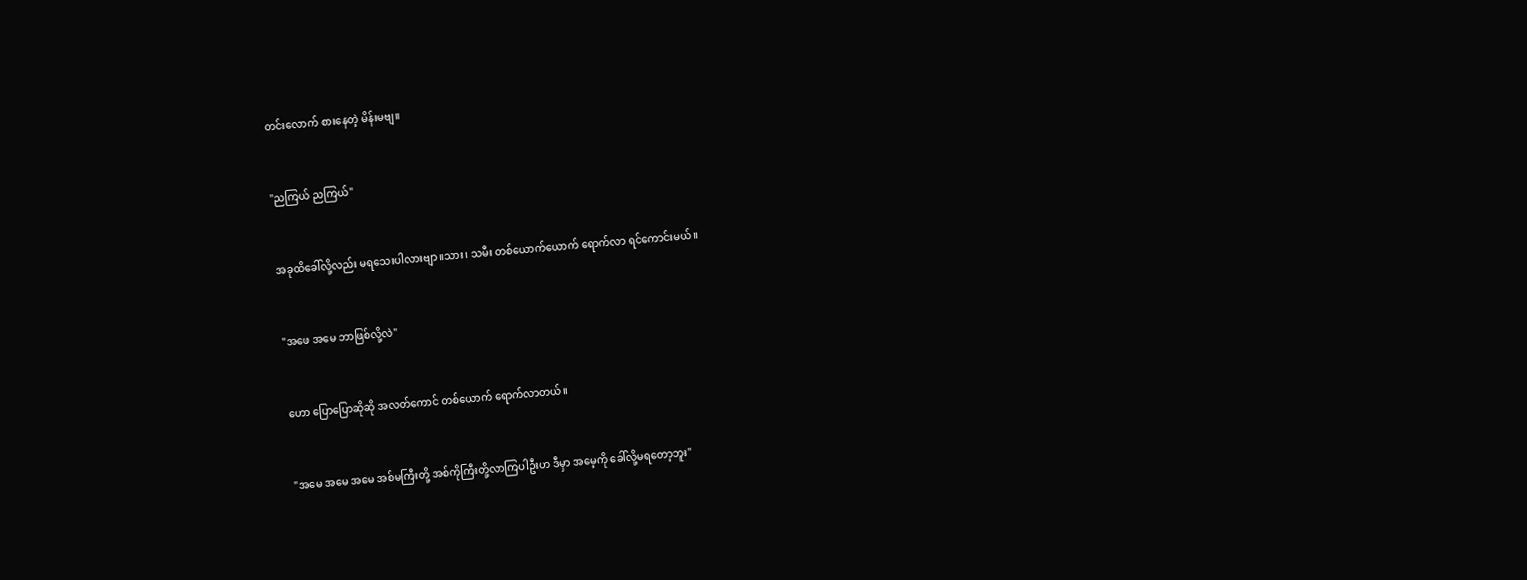တင်းလောက် စားနေတဲ့ မိန်းမဗျ။


"ညကြယ် ညကြယ်"


အခုထိခေါ်လို့လည်း မရသေးပါလားဗျာ။သား၊ သမီး တစ်ယောက်ယောက် ရောက်လာ ရင်ကောင်းမယ်။


"အဖေ အမေ ဘာဖြစ်လို့လဲ"


ဟော ပြောပြောဆိုဆို အလတ်ကောင် တစ်ယောက် ရောက်လာတယ်။


"အမေ အမေ အမေ အစ်မကြီးတို့ အစ်ကိုကြီးတို့လာကြပါဦးဟ ဒီမှာ အမေ့ကို ခေါ်လို့မရတော့ဘူး"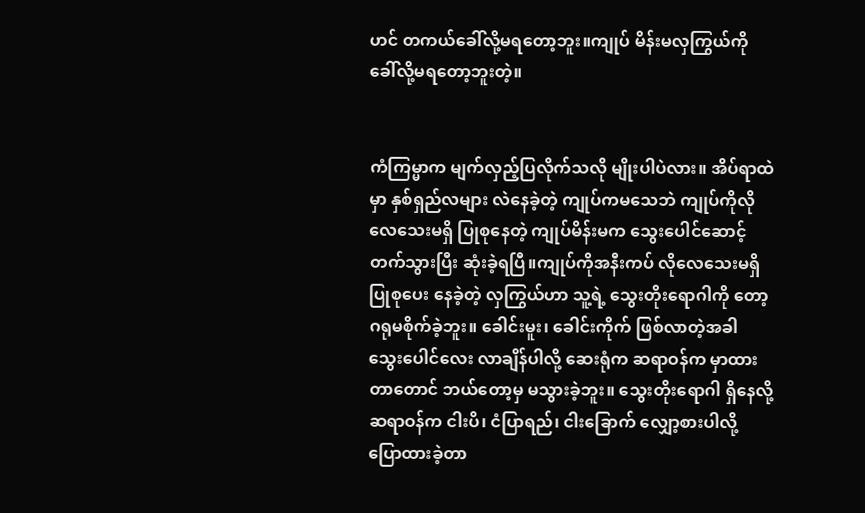ဟင် တကယ်ခေါ်လို့မရတော့ဘူး။ကျုပ် မိန်းမလှကြွယ်ကို ခေါ်လို့မရတော့ဘူးတဲ့။


ကံကြမ္မာက မျက်လှည့်ပြလိုက်သလို မျိုးပါပဲလား။ အိပ်ရာထဲမှာ နှစ်ရှည်လများ လဲနေခဲ့တဲ့ ကျုပ်ကမသေဘဲ ကျုပ်ကိုလို လေသေးမရှိ ပြုစုနေတဲ့ ကျုပ်မိန်းမက သွေးပေါင်ဆောင့်တက်သွားပြီး ဆုံးခဲ့ရပြီ။ကျုပ်ကိုအနီးကပ် လိုလေသေးမရှိ ပြုစုပေး နေခဲ့တဲ့ လှကြွယ်ဟာ သူ့ရဲ့ သွေးတိုးရောဂါကို တော့ ဂရုမစိုက်ခဲ့ဘူး။ ခေါင်းမူး၊ ခေါင်းကိုက် ဖြစ်လာတဲ့အခါ သွေးပေါင်လေး လာချိန်ပါလို့ ဆေးရုံက ဆရာဝန်က မှာထားတာတောင် ဘယ်တော့မှ မသွားခဲ့ဘူး။ သွေးတိုးရောဂါ ရှိနေလို့ ဆရာဝန်က ငါးပိ၊ ငံပြာရည်၊ ငါးခြောက် လျှော့စားပါလို့ ပြောထားခဲ့တာ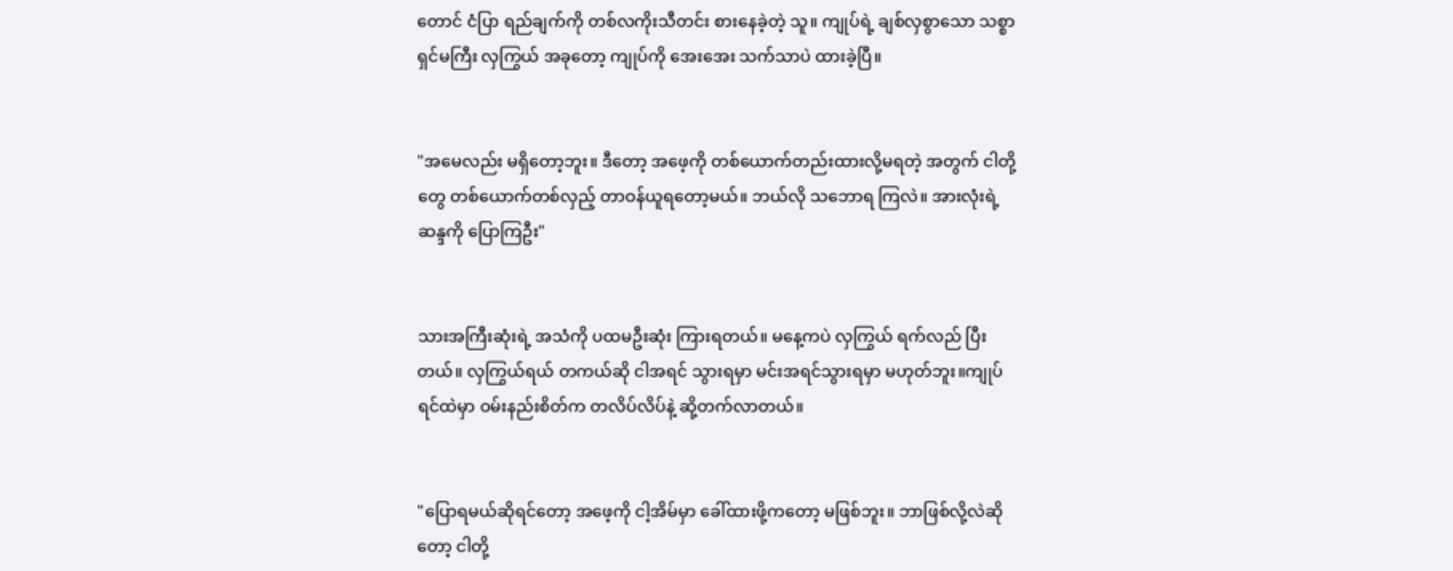တောင် ငံပြာ ရည်ချက်ကို တစ်လကိုးသီတင်း စားနေခဲ့တဲ့ သူ။ ကျုပ်ရဲ့ ချစ်လှစွာသော သစ္စာရှင်မကြီး လှကြွယ် အခုတော့ ကျုပ်ကို အေးအေး သက်သာပဲ ထားခဲ့ပြီ။


"အမေလည်း မရှိတော့ဘူး။ ဒီတော့ အဖေ့ကို တစ်ယောက်တည်းထားလို့မရတဲ့ အတွက် ငါတို့တွေ တစ်ယောက်တစ်လှည့် တာဝန်ယူရတော့မယ်။ ဘယ်လို သဘောရ ကြလဲ။ အားလုံးရဲ့ဆန္ဒကို ပြောကြဦး"


သားအကြီးဆုံးရဲ့ အသံကို ပထမဦးဆုံး ကြားရတယ်။ မနေ့ကပဲ လှကြွယ် ရက်လည် ပြီးတယ်။ လှကြွယ်ရယ် တကယ်ဆို ငါအရင် သွားရမှာ မင်းအရင်သွားရမှာ မဟုတ်ဘူး။ကျုပ်ရင်ထဲမှာ ဝမ်းနည်းစိတ်က တလိပ်လိပ်နဲ့ ဆို့တက်လာတယ်။


"ပြောရမယ်ဆိုရင်တော့ အဖေ့ကို ငါ့အိမ်မှာ ခေါ်ထားဖို့ကတော့ မဖြစ်ဘူး။ ဘာဖြစ်လို့လဲဆိုတော့ ငါတို့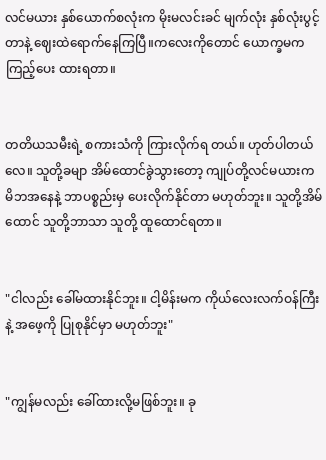လင်မယား နှစ်ယောက်စလုံးက မိုးမလင်းခင် မျက်လုံး နှစ်လုံးပွင့်တာနဲ့ ဈေးထဲရောက်နေကြပြီ။ကလေးကိုတောင် ယောက္ခမက ကြည့်ပေး ထားရတာ။


တတိယသမီးရဲ့ စကားသံကို ကြားလိုက်ရ တယ်။ ဟုတ်ပါတယ်လေ။ သူတို့ခမျာ အိမ်ထောင်ခွဲသွားတော့ ကျုပ်တို့လင်မယားက မိဘအနေနဲ့ ဘာပစ္စည်းမှ ပေးလိုက်နိုင်တာ မဟုတ်ဘူး။ သူတို့အိမ်ထောင် သူတို့ဘာသာ သူတို့ ထူထောင်ရတာ။


"ငါလည်း ခေါ်မထားနိုင်ဘူး။ ငါ့မိန်းမက ကိုယ်လေးလက်ဝန်ကြီးနဲ့ အဖေ့ကို ပြုစုနိုင်မှာ မဟုတ်ဘူး"


"ကျွန်မလည်း ခေါ်ထားလို့မဖြစ်ဘူး။ ခု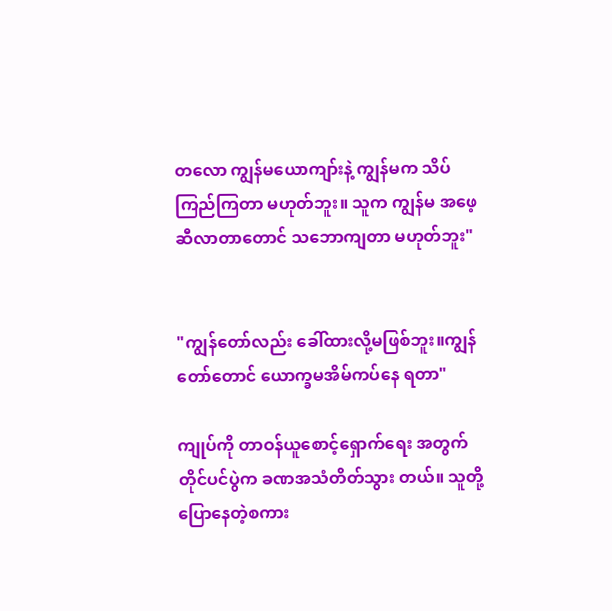တလော ကျွန်မယောကျာ်းနဲ့ ကျွန်မက သိပ်ကြည်ကြတာ မဟုတ်ဘူး။ သူက ကျွန်မ အဖေ့ဆီလာတာတောင် သဘောကျတာ မဟုတ်ဘူး"


"ကျွန်တော်လည်း ခေါ်ထားလို့မဖြစ်ဘူး။ကျွန်တော်တောင် ယောက္ခမအိမ်ကပ်နေ ရတာ"

ကျုပ်ကို တာဝန်ယူစောင့်ရှောက်ရေး အတွက် တိုင်ပင်ပွဲက ခဏအသံတိတ်သွား တယ်။ သူတို့ပြောနေတဲ့စကား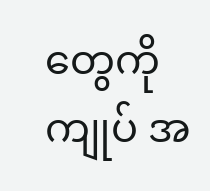တွေကို ကျုပ် အ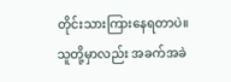တိုင်းသားကြားနေရတာပဲ။ သူတို့မှာလည်း အခက်အခဲ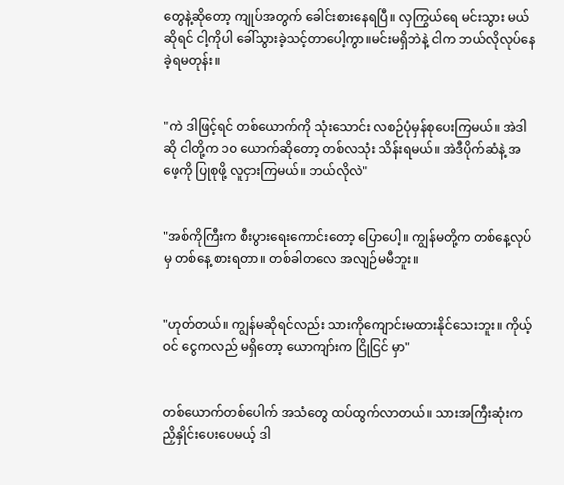တွေနဲ့ဆိုတော့ ကျုပ်အတွက် ခေါင်းစားနေရပြီ။ လှကြွယ်ရေ မင်းသွား မယ်ဆိုရင် ငါ့ကိုပါ ခေါ်သွားခဲ့သင့်တာပေါ့ကွာ။မင်းမရှိဘဲနဲ့ ငါက ဘယ်လိုလုပ်နေခဲ့ရမတုန်း။


"ကဲ ဒါဖြင့်ရင် တစ်ယောက်ကို သုံးသောင်း လစဉ်ပုံမှန်စုပေးကြမယ်။ အဲဒါဆို ငါတို့က ၁၀ ယောက်ဆိုတော့ တစ်လသုံး သိန်းရမယ်။ အဲဒီပိုက်ဆံနဲ့ အဖေ့ကို ပြုစုဖို့ လူငှားကြမယ်။ ဘယ်လိုလဲ"


"အစ်ကိုကြီးက စီးပွားရေးကောင်းတော့ ပြောပေါ့။ ကျွန်မတို့က တစ်နေ့လုပ်မှ တစ်နေ့ စားရတာ။ တစ်ခါတလေ အလျဉ်မမီဘူး။


"ဟုတ်တယ်။ ကျွန်မဆိုရင်လည်း သားကိုကျောင်းမထားနိုင်သေးဘူး။ ကိုယ့်ဝင် ငွေကလည် မရှိတော့ ယောကျာ်းက ငြိုငြင် မှာ"


တစ်ယောက်တစ်ပေါက် အသံတွေ ထပ်ထွက်လာတယ်။ သားအကြီးဆုံးက ညှိနှိုင်းပေးပေမယ့် ဒါ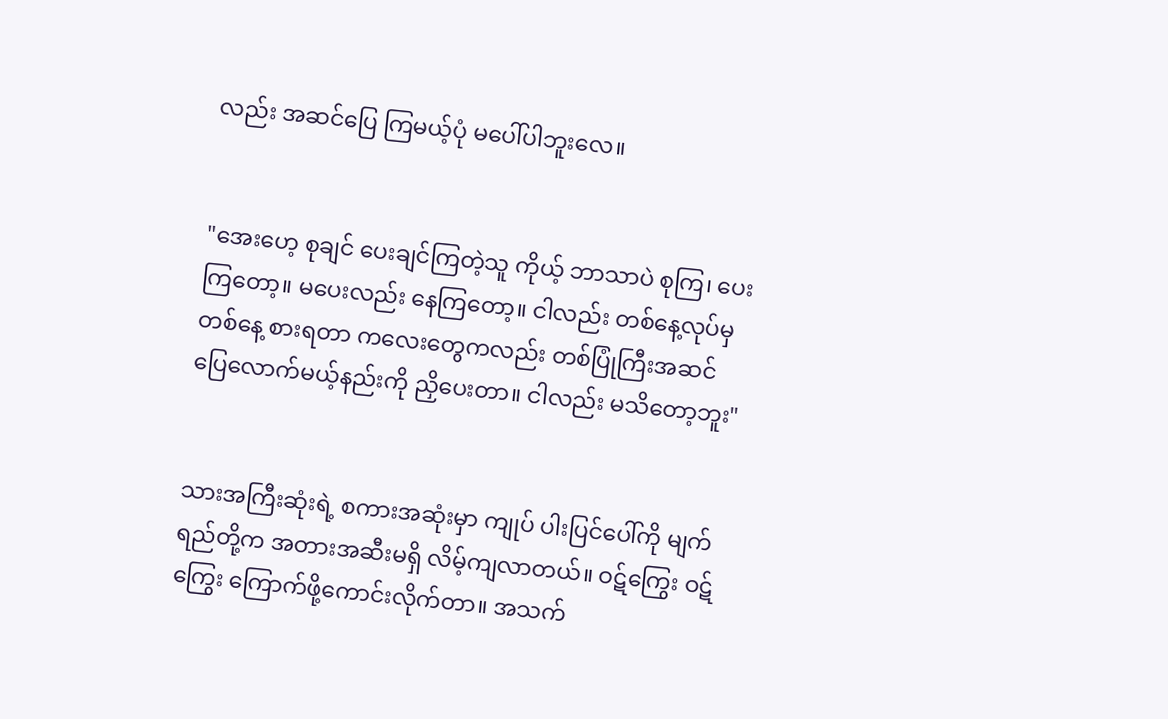လည်း အဆင်ပြေ ကြမယ့်ပုံ မပေါ်ပါဘူးလေ။


"အေးဟေ့ စုချင် ပေးချင်ကြတဲ့သူ ကိုယ့် ဘာသာပဲ စုကြ၊ ပေးကြတော့။ မပေးလည်း နေကြတော့။ ငါလည်း တစ်နေ့လုပ်မှ တစ်နေ့ စားရတာ ကလေးတွေကလည်း တစ်ပြုံကြီးအဆင်ပြေလောက်မယ့်နည်းကို ညှိပေးတာ။ ငါလည်း မသိတော့ဘူး"


သားအကြီးဆုံးရဲ့ စကားအဆုံးမှာ ကျုပ် ပါးပြင်ပေါ်ကို မျက်ရည်တို့က အတားအဆီးမရှိ လိမ့်ကျလာတယ်။ ဝဋ်ကြွေး ဝဋ်ကြွေး ကြောက်ဖို့ကောင်းလိုက်တာ။ အသက်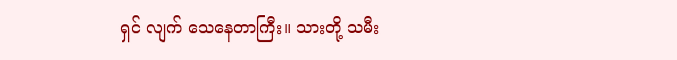ရှင် လျက် သေနေတာကြီး။ သားတို့ သမီး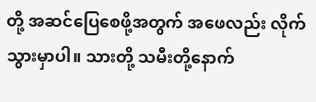တို့ အဆင်ပြေစေဖို့အတွက် အဖေလည်း လိုက်သွားမှာပါ။ သားတို့ သမီးတို့နောက်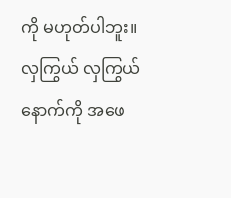ကို မဟုတ်ပါဘူး။ လှကြွယ် လှကြွယ်နောက်ကို အဖေ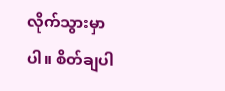လိုက်သွားမှာပါ။ စိတ်ချပါ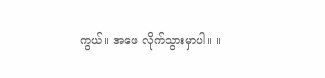ကွယ်။ အဖေ လိုက်သွားမှာပါ။ ။